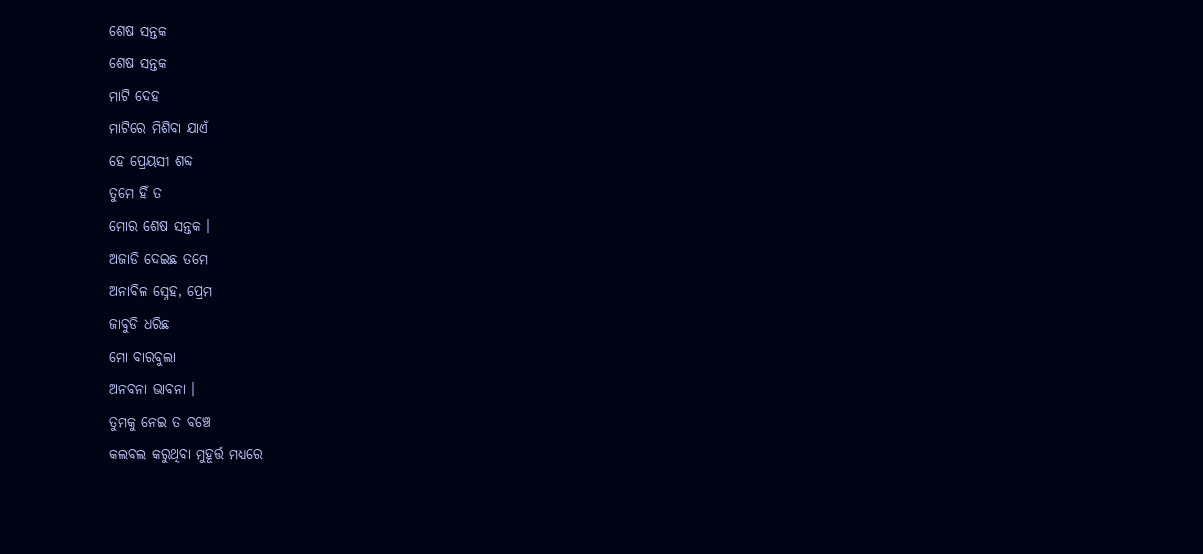ଶେଷ ସନ୍ତକ
ଶେଷ ସନ୍ତକ
ମାଟି ଦେହ
ମାଟିରେ ମିଶିବା ଯାଏଁ
ହେ ପ୍ରେୟସୀ ଶବ୍ଦ
ତୁମେ ହିଁ ତ
ମୋର ଶେଷ ସନ୍ତକ ।
ଅଜାଡି ଦେଇଛ ତମେ
ଅନାବିଳ ସ୍ନେହ, ପ୍ରେମ
ଜାବୁଡି ଧରିଛ
ମୋ ବାରବୁଲା
ଅନବନା ଭାବନା ।
ତୁମକୁ ନେଇ ତ ବଞ୍ଚେ
କଲବଲ କରୁଥିବା ମୁହୂର୍ତ୍ତ ମଧ୍ୟରେ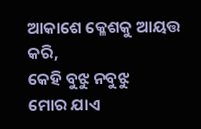ଆକାଶେ କ୍ଳେଶକୁ ଆୟତ୍ତ କରି,
କେହି ବୁଝୁ ନବୁଝୁ
ମୋର ଯାଏ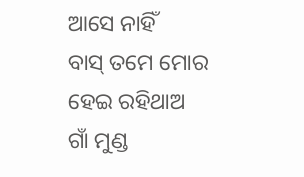ଆସେ ନାହିଁ
ବାସ୍ ତମେ ମୋର ହେଇ ରହିଥାଅ
ଗାଁ ମୁଣ୍ଡ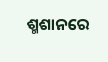ଶ୍ମଶାନରେ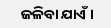ଜଳିବା ଯାଏଁ ।